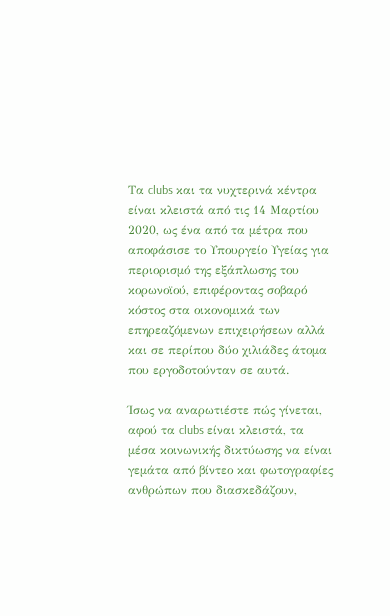Τα clubs και τα νυχτερινά κέντρα είναι κλειστά από τις 14 Μαρτίου 2020, ως ένα από τα μέτρα που αποφάσισε το Υπουργείο Υγείας για περιορισμό της εξάπλωσης του κορωνοϊού, επιφέροντας σοβαρό κόστος στα οικονομικά των επηρεαζόμενων επιχειρήσεων αλλά και σε περίπου δύο χιλιάδες άτομα που εργοδοτούνταν σε αυτά.

Ίσως να αναρωτιέστε πώς γίνεται, αφού τα clubs είναι κλειστά, τα μέσα κοινωνικής δικτύωσης να είναι γεμάτα από βίντεο και φωτογραφίες ανθρώπων που διασκεδάζουν,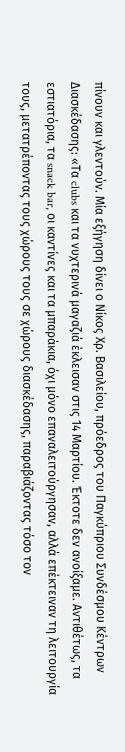πίνουν και γλεντούν. Μία εξήγηση δίνει ο Νίκος Χρ. Βασιλείου, πρόεδρος του Παγκύπριου Συνδέσμου Κέντρων Διασκέδασης: «Τα clubs και τα νυχτερινά μαγαζιά έκλεισαν στις 14 Μαρτίου. Έκτοτε δεν ανοίξαμε. Αντιθέτως, τα εστιατόρια, τα snack bar, οι καντίνες και τα μπαράκια, όχι μόνο επαναλειτούργησαν, αλλά επέκτειναν τη λειτουργία τους, μετατρέποντας τους χώρους τους σε χώρους διασκέδασης, παραβιάζοντας τόσο τον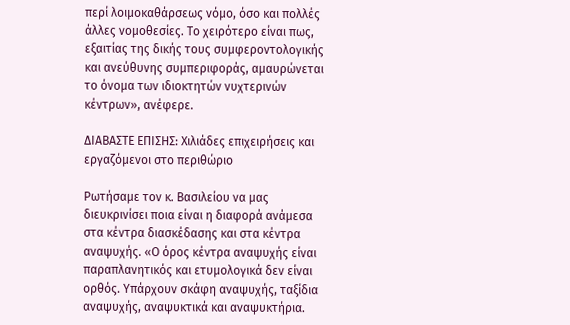περί λοιμοκαθάρσεως νόμο, όσο και πολλές άλλες νομοθεσίες. Το χειρότερο είναι πως, εξαιτίας της δικής τους συμφεροντολογικής και ανεύθυνης συμπεριφοράς, αμαυρώνεται το όνομα των ιδιοκτητών νυχτερινών κέντρων», ανέφερε.

ΔΙΑΒΑΣΤΕ ΕΠΙΣΗΣ: Χιλιάδες επιχειρήσεις και εργαζόμενοι στο περιθώριο

Ρωτήσαμε τον κ. Βασιλείου να μας διευκρινίσει ποια είναι η διαφορά ανάμεσα στα κέντρα διασκέδασης και στα κέντρα αναψυχής. «Ο όρος κέντρα αναψυχής είναι παραπλανητικός και ετυμολογικά δεν είναι ορθός. Υπάρχουν σκάφη αναψυχής, ταξίδια αναψυχής, αναψυκτικά και αναψυκτήρια.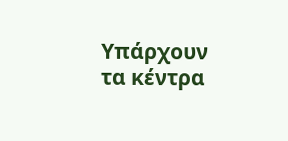Υπάρχουν τα κέντρα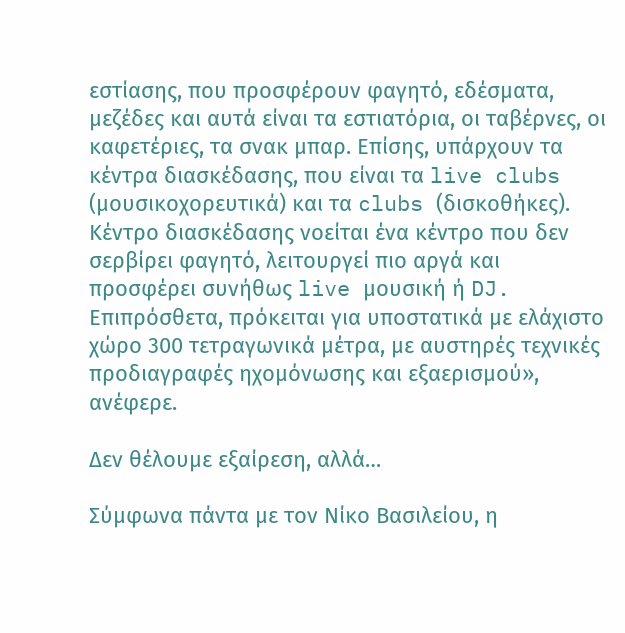εστίασης, που προσφέρουν φαγητό, εδέσματα, μεζέδες και αυτά είναι τα εστιατόρια, οι ταβέρνες, οι καφετέριες, τα σνακ μπαρ. Επίσης, υπάρχουν τα κέντρα διασκέδασης, που είναι τα live clubs (μουσικοχορευτικά) και τα clubs (δισκοθήκες). Κέντρο διασκέδασης νοείται ένα κέντρο που δεν σερβίρει φαγητό, λειτουργεί πιο αργά και προσφέρει συνήθως live μουσική ή DJ. Επιπρόσθετα, πρόκειται για υποστατικά με ελάχιστο χώρο 300 τετραγωνικά μέτρα, με αυστηρές τεχνικές προδιαγραφές ηχομόνωσης και εξαερισμού», ανέφερε.

Δεν θέλουμε εξαίρεση, αλλά…

Σύμφωνα πάντα με τον Νίκο Βασιλείου, η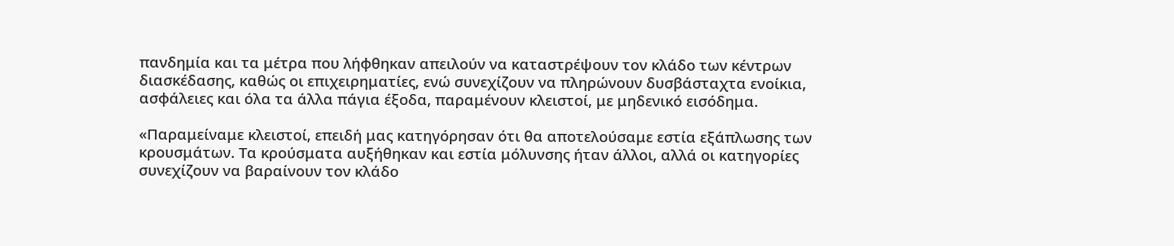πανδημία και τα μέτρα που λήφθηκαν απειλούν να καταστρέψουν τον κλάδο των κέντρων διασκέδασης, καθώς οι επιχειρηματίες, ενώ συνεχίζουν να πληρώνουν δυσβάσταχτα ενοίκια, ασφάλειες και όλα τα άλλα πάγια έξοδα, παραμένουν κλειστοί, με μηδενικό εισόδημα.

«Παραμείναμε κλειστοί, επειδή μας κατηγόρησαν ότι θα αποτελούσαμε εστία εξάπλωσης των κρουσμάτων. Τα κρούσματα αυξήθηκαν και εστία μόλυνσης ήταν άλλοι, αλλά οι κατηγορίες συνεχίζουν να βαραίνουν τον κλάδο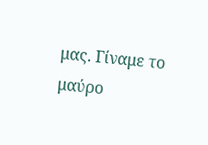μας. Γίναμε το μαύρο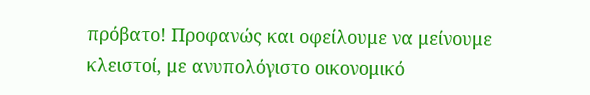πρόβατο! Προφανώς και οφείλουμε να μείνουμε κλειστοί, με ανυπολόγιστο οικονομικό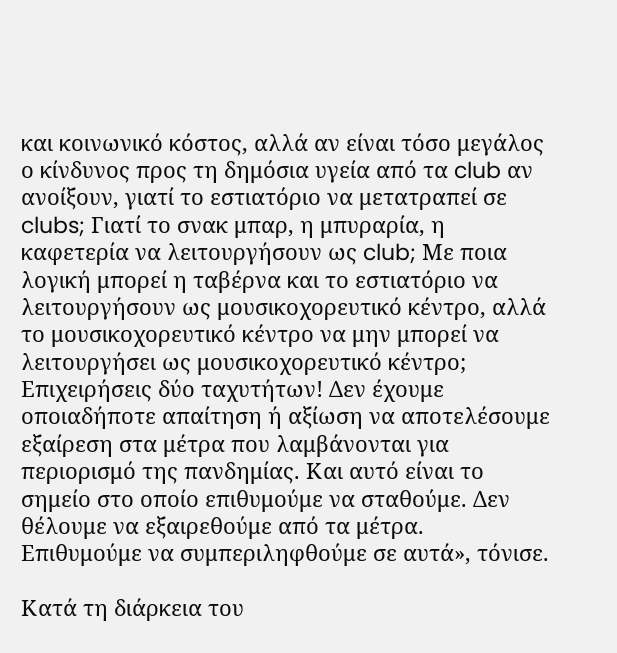και κοινωνικό κόστος, αλλά αν είναι τόσο μεγάλος ο κίνδυνος προς τη δημόσια υγεία από τα club αν ανοίξουν, γιατί το εστιατόριο να μετατραπεί σε clubs; Γιατί το σνακ μπαρ, η μπυραρία, η καφετερία να λειτουργήσουν ως club; Με ποια λογική μπορεί η ταβέρνα και το εστιατόριο να λειτουργήσουν ως μουσικοχορευτικό κέντρο, αλλά το μουσικοχορευτικό κέντρο να μην μπορεί να λειτουργήσει ως μουσικοχορευτικό κέντρο; Επιχειρήσεις δύο ταχυτήτων! Δεν έχουμε οποιαδήποτε απαίτηση ή αξίωση να αποτελέσουμε εξαίρεση στα μέτρα που λαμβάνονται για περιορισμό της πανδημίας. Και αυτό είναι το σημείο στο οποίο επιθυμούμε να σταθούμε. Δεν θέλουμε να εξαιρεθούμε από τα μέτρα. Επιθυμούμε να συμπεριληφθούμε σε αυτά», τόνισε.

Κατά τη διάρκεια του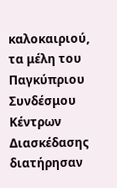καλοκαιριού, τα μέλη του Παγκύπριου Συνδέσμου Κέντρων Διασκέδασης διατήρησαν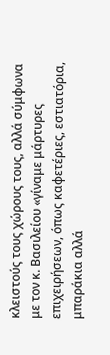κλειστούς τους χώρους τους, αλλά σύμφωνα με τον κ. Βασιλείου «γίναμε μάρτυρες επιχειρήσεων, όπως καφετέριες, εστιατόρια, μπαράκια αλλά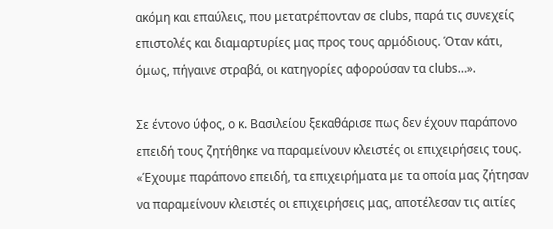ακόμη και επαύλεις, που μετατρέπονταν σε clubs, παρά τις συνεχείς επιστολές και διαμαρτυρίες μας προς τους αρμόδιους. Όταν κάτι, όμως, πήγαινε στραβά, οι κατηγορίες αφορούσαν τα clubs…».

Σε έντονο ύφος, ο κ. Βασιλείου ξεκαθάρισε πως δεν έχουν παράπονο επειδή τους ζητήθηκε να παραμείνουν κλειστές οι επιχειρήσεις τους. «Έχουμε παράπονο επειδή, τα επιχειρήματα με τα οποία μας ζήτησαν να παραμείνουν κλειστές οι επιχειρήσεις μας, αποτέλεσαν τις αιτίες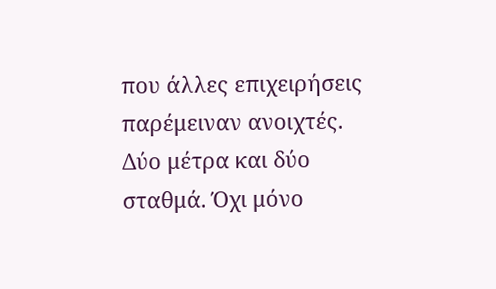που άλλες επιχειρήσεις παρέμειναν ανοιχτές. Δύο μέτρα και δύο σταθμά. Όχι μόνο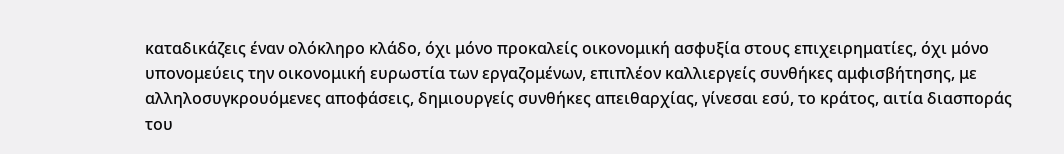καταδικάζεις έναν ολόκληρο κλάδο, όχι μόνο προκαλείς οικονομική ασφυξία στους επιχειρηματίες, όχι μόνο υπονομεύεις την οικονομική ευρωστία των εργαζομένων, επιπλέον καλλιεργείς συνθήκες αμφισβήτησης, με αλληλοσυγκρουόμενες αποφάσεις, δημιουργείς συνθήκες απειθαρχίας, γίνεσαι εσύ, το κράτος, αιτία διασποράς του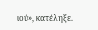ιού», κατέληξε.